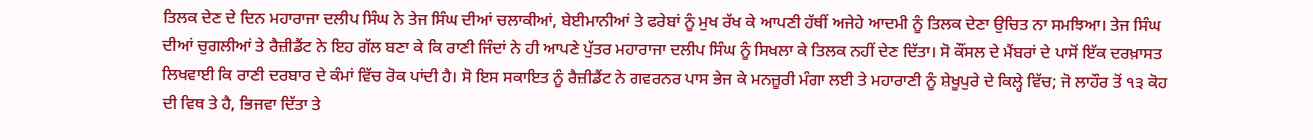ਤਿਲਕ ਦੇਣ ਦੇ ਦਿਨ ਮਹਾਰਾਜਾ ਦਲੀਪ ਸਿੰਘ ਨੇ ਤੇਜ ਸਿੰਘ ਦੀਆਂ ਚਲਾਕੀਆਂ, ਬੇਈਮਾਨੀਆਂ ਤੇ ਫਰੇਬਾਂ ਨੂੰ ਮੁਖ ਰੱਖ ਕੇ ਆਪਣੀ ਹੱਥੀਂ ਅਜੇਹੇ ਆਦਮੀ ਨੂੰ ਤਿਲਕ ਦੇਣਾ ਉਚਿਤ ਨਾ ਸਮਝਿਆ। ਤੇਜ ਸਿੰਘ ਦੀਆਂ ਚੁਗਲੀਆਂ ਤੇ ਰੈਜ਼ੀਡੈਂਟ ਨੇ ਇਹ ਗੱਲ ਬਣਾ ਕੇ ਕਿ ਰਾਣੀ ਜਿੰਦਾਂ ਨੇ ਹੀ ਆਪਣੇ ਪੁੱਤਰ ਮਹਾਰਾਜਾ ਦਲੀਪ ਸਿੰਘ ਨੂੰ ਸਿਖਲਾ ਕੇ ਤਿਲਕ ਨਹੀਂ ਦੇਣ ਦਿੱਤਾ। ਸੋ ਕੌਂਸਲ ਦੇ ਮੈਂਬਰਾਂ ਦੇ ਪਾਸੋਂ ਇੱਕ ਦਰਖ਼ਾਸਤ ਲਿਖਵਾਈ ਕਿ ਰਾਣੀ ਦਰਬਾਰ ਦੇ ਕੰਮਾਂ ਵਿੱਚ ਰੋਕ ਪਾਂਦੀ ਹੈ। ਸੋ ਇਸ ਸਕਾਇਤ ਨੂੰ ਰੈਜ਼ੀਡੈਂਟ ਨੇ ਗਵਰਨਰ ਪਾਸ ਭੇਜ ਕੇ ਮਨਜ਼ੂਰੀ ਮੰਗਾ ਲਈ ਤੇ ਮਹਾਰਾਣੀ ਨੂੰ ਸ਼ੇਖੂਪੁਰੇ ਦੇ ਕਿਲ੍ਹੇ ਵਿੱਚ; ਜੋ ਲਾਹੌਰ ਤੋਂ ੧੩ ਕੋਹ ਦੀ ਵਿਥ ਤੇ ਹੈ, ਭਿਜਵਾ ਦਿੱਤਾ ਤੇ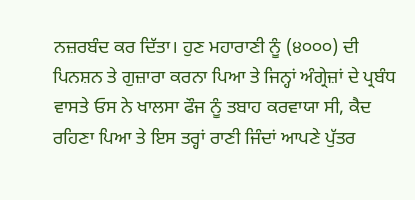ਨਜ਼ਰਬੰਦ ਕਰ ਦਿੱਤਾ। ਹੁਣ ਮਹਾਰਾਣੀ ਨੂੰ (੪੦੦੦) ਦੀ ਪਿਨਸ਼ਨ ਤੇ ਗੁਜ਼ਾਰਾ ਕਰਨਾ ਪਿਆ ਤੇ ਜਿਨ੍ਹਾਂ ਅੰਗ੍ਰੇਜ਼ਾਂ ਦੇ ਪ੍ਰਬੰਧ ਵਾਸਤੇ ਓਸ ਨੇ ਖਾਲਸਾ ਫੌਜ ਨੂੰ ਤਬਾਹ ਕਰਵਾਯਾ ਸੀ, ਕੈਦ ਰਹਿਣਾ ਪਿਆ ਤੇ ਇਸ ਤਰ੍ਹਾਂ ਰਾਣੀ ਜਿੰਦਾਂ ਆਪਣੇ ਪੁੱਤਰ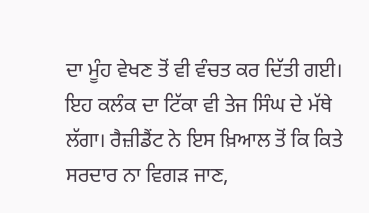ਦਾ ਮੂੰਹ ਵੇਖਣ ਤੋਂ ਵੀ ਵੰਚਤ ਕਰ ਦਿੱਤੀ ਗਈ। ਇਹ ਕਲੰਕ ਦਾ ਟਿੱਕਾ ਵੀ ਤੇਜ ਸਿੰਘ ਦੇ ਮੱਥੇ ਲੱਗਾ। ਰੈਜ਼ੀਡੈਂਟ ਨੇ ਇਸ ਖ਼ਿਆਲ ਤੋਂ ਕਿ ਕਿਤੇ ਸਰਦਾਰ ਨਾ ਵਿਗੜ ਜਾਣ,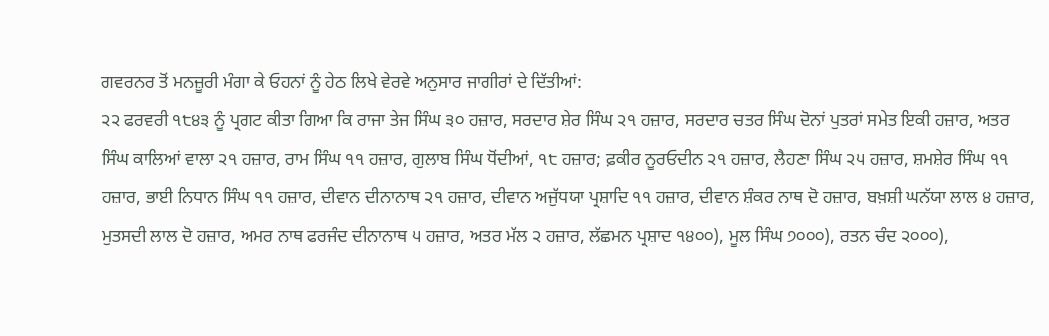ਗਵਰਨਰ ਤੋਂ ਮਨਜ਼ੂਰੀ ਮੰਗਾ ਕੇ ਓਹਨਾਂ ਨੂੰ ਹੇਠ ਲਿਖੇ ਵੇਰਵੇ ਅਨੁਸਾਰ ਜਾਗੀਰਾਂ ਦੇ ਦਿੱਤੀਆਂ:
੨੨ ਫਰਵਰੀ ੧੮੪੩ ਨੂੰ ਪ੍ਰਗਟ ਕੀਤਾ ਗਿਆ ਕਿ ਰਾਜਾ ਤੇਜ ਸਿੰਘ ੩੦ ਹਜ਼ਾਰ, ਸਰਦਾਰ ਸ਼ੇਰ ਸਿੰਘ ੨੧ ਹਜ਼ਾਰ, ਸਰਦਾਰ ਚਤਰ ਸਿੰਘ ਦੋਨਾਂ ਪੁਤਰਾਂ ਸਮੇਤ ਇਕੀ ਹਜ਼ਾਰ, ਅਤਰ ਸਿੰਘ ਕਾਲਿਆਂ ਵਾਲਾ ੨੧ ਹਜ਼ਾਰ, ਰਾਮ ਸਿੰਘ ੧੧ ਹਜ਼ਾਰ, ਗੁਲਾਬ ਸਿੰਘ ਧੋਂਦੀਆਂ, ੧੮ ਹਜ਼ਾਰ; ਫ਼ਕੀਰ ਨੂਰਓਦੀਨ ੨੧ ਹਜ਼ਾਰ, ਲੈਹਣਾ ਸਿੰਘ ੨੫ ਹਜ਼ਾਰ, ਸ਼ਮਸ਼ੇਰ ਸਿੰਘ ੧੧ ਹਜ਼ਾਰ, ਭਾਈ ਨਿਧਾਨ ਸਿੰਘ ੧੧ ਹਜ਼ਾਰ, ਦੀਵਾਨ ਦੀਨਾਨਾਥ ੨੧ ਹਜ਼ਾਰ, ਦੀਵਾਨ ਅਜੁੱਧਯਾ ਪ੍ਰਸ਼ਾਦਿ ੧੧ ਹਜ਼ਾਰ, ਦੀਵਾਨ ਸ਼ੰਕਰ ਨਾਥ ਦੋ ਹਜ਼ਾਰ, ਬਖ਼ਸ਼ੀ ਘਨੱਯਾ ਲਾਲ ੪ ਹਜ਼ਾਰ, ਮੁਤਸਦੀ ਲਾਲ ਦੋ ਹਜ਼ਾਰ, ਅਮਰ ਨਾਥ ਫਰਜੰਦ ਦੀਨਾਨਾਥ ੫ ਹਜ਼ਾਰ, ਅਤਰ ਮੱਲ ੨ ਹਜ਼ਾਰ, ਲੱਛਮਨ ਪ੍ਰਸ਼ਾਦ ੧੪੦੦), ਮੂਲ ਸਿੰਘ ੭੦੦੦), ਰਤਨ ਚੰਦ ੨੦੦੦),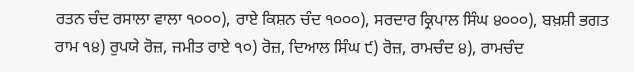ਰਤਨ ਚੰਦ ਰਸਾਲਾ ਵਾਲਾ ੧੦੦੦), ਰਾਏ ਕਿਸ਼ਨ ਚੰਦ ੧੦੦੦), ਸਰਦਾਰ ਕ੍ਰਿਪਾਲ ਸਿੰਘ ੪੦੦੦), ਬਖ਼ਸ਼ੀ ਭਗਤ ਰਾਮ ੧੪) ਰੁਪਯੇ ਰੋਜ਼, ਜਮੀਤ ਰਾਏ ੧੦) ਰੋਜ਼, ਦਿਆਲ ਸਿੰਘ ੯) ਰੋਜ਼, ਰਾਮਚੰਦ ੪), ਰਾਮਚੰਦ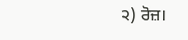੨) ਰੋਜ਼।